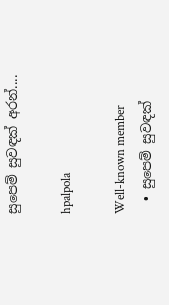සුපෙම් සුවඳක් අරන්....

hpalpola

Well-known member
  • සුපෙම් සුවඳක්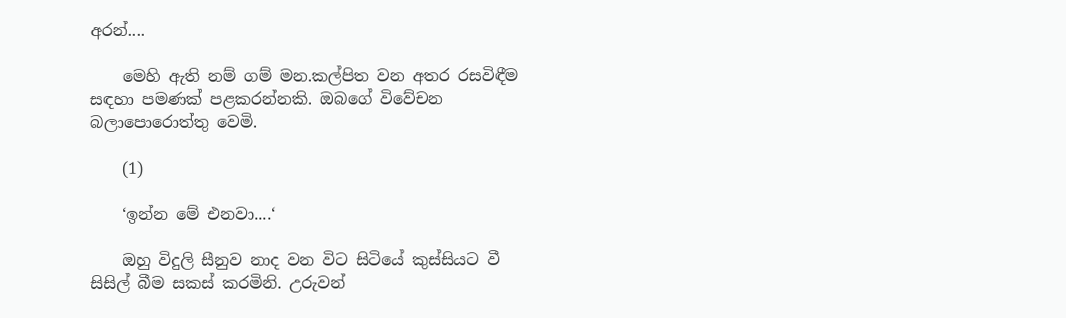අරන්....

    මෙහි ඇති නම් ගම් මන.කල්පිත වන අතර රසවිඳීම සඳහා පමණක් පළකරන්නකි. ඔබගේ විවේචන බලාපොරොත්තු වෙමි.

    (1)

    ‘ඉන්න මේ එනවා....‘

    ඔහු විදුලි සීනුව නාද වන විට සිටියේ කුස්සියට වී සිසිල් බීම සකස් කරමිනි. උරුවන්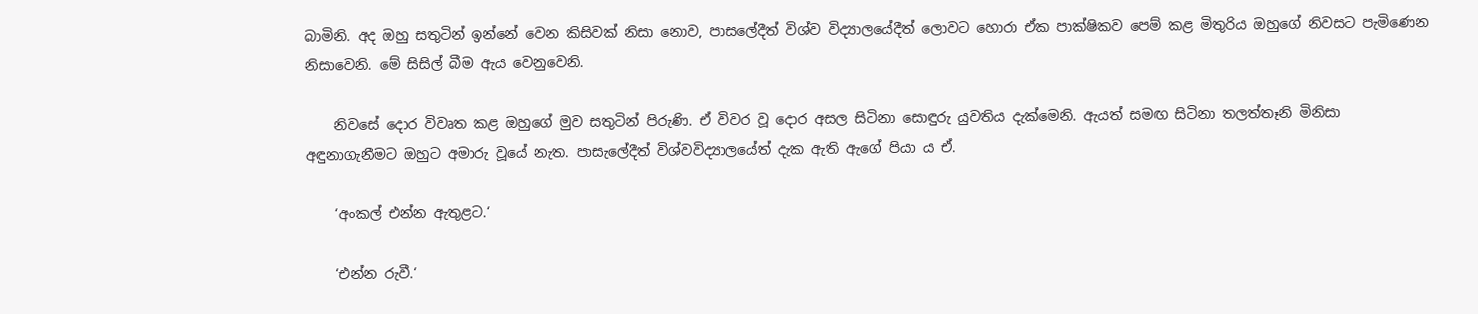බාමිනි. අද ඔහු සතුටින් ඉන්නේ වෙන කිසිවක් නිසා නොව, පාසලේදීත් විශ්ව විද්‍යාලයේදීත් ලොවට හොරා ඒක පාක්ෂිකව පෙම් කළ මිතුරිය ඔහුගේ නිවසට පැමිණෙන නිසාවෙනි. මේ සිසිල් බීම ඇය වෙනුවෙනි.

    නිවසේ දොර විවෘත කළ ඔහුගේ මුව සතුටින් පිරුණි. ඒ විවර වූ දොර අසල සිටිනා සොඳුරු යුවතිය දැක්මෙනි. ඇයත් සමඟ සිටිනා තලත්තෑනි මිනිසා අඳුනාගැනීමට ඔහුට අමාරු වූයේ නැත. පාසැලේදීත් විශ්වවිද්‍යාලයේත් දැක ඇති ඇගේ පියා ය ඒ.

    ‘අංකල් එන්න ඇතුළට.‘

    ‘එන්න රුවී.‘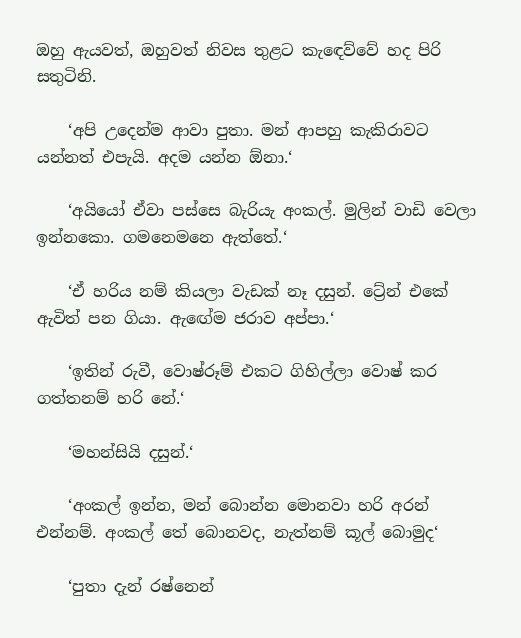ඔහු ඇයවත්, ඔහුවත් නිවස තුළට කැඳෙව්වේ හද පිරි සතුටිනි.

    ‘අපි උදෙන්ම ආවා පුතා. මන් ආපහු කැකිරාවට යන්නත් එපැයි. අදම යන්න ඕනා.‘

    ‘අයියෝ ඒවා පස්සෙ බැරියැ අංකල්. මුලින් වාඩි වෙලා ඉන්නකො. ගමනෙමනෙ ඇත්තේ.‘

    ‘ඒ හරිය නම් කියලා වැඩක් නෑ දසුන්. ට්‍රේන් එකේ ඇවිත් පන ගියා. ඇඟේම ජරාව අප්පා.‘

    ‘ඉතින් රුවී, වොෂ්රූම් එකට ගිහිල්ලා වොෂ් කර ගත්තනම් හරි නේ.‘

    ‘මහන්සියි දසුන්.‘

    ‘අංකල් ඉන්න, මන් බොන්න මොනවා හරි අරන් එන්නම්. අංකල් තේ බොනවද, නැත්නම් කූල් බොමුද‘

    ‘පුතා දැන් රෂ්නෙන්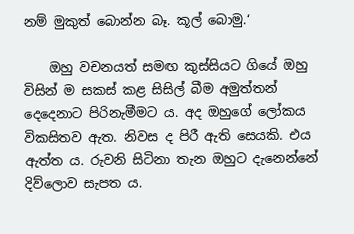නම් මුකුත් බොන්න බෑ. කූල් බොමු.‘

    ඔහු වචනයත් සමඟ කුස්සියට ගියේ ඔහු විසින් ම සකස් කළ සිසිල් බීම අමුත්තන් දෙදෙනාට පිරිනැමීමට ය. අද ඔහුගේ ලෝකය විකසිතව ඇත. නිවස ද පිරී ඇති සෙයකි. එය ඇත්ත ය. රුවනි සිටිනා තැන ඔහුට දැනෙන්නේ දිව්ලොව සැපත ය.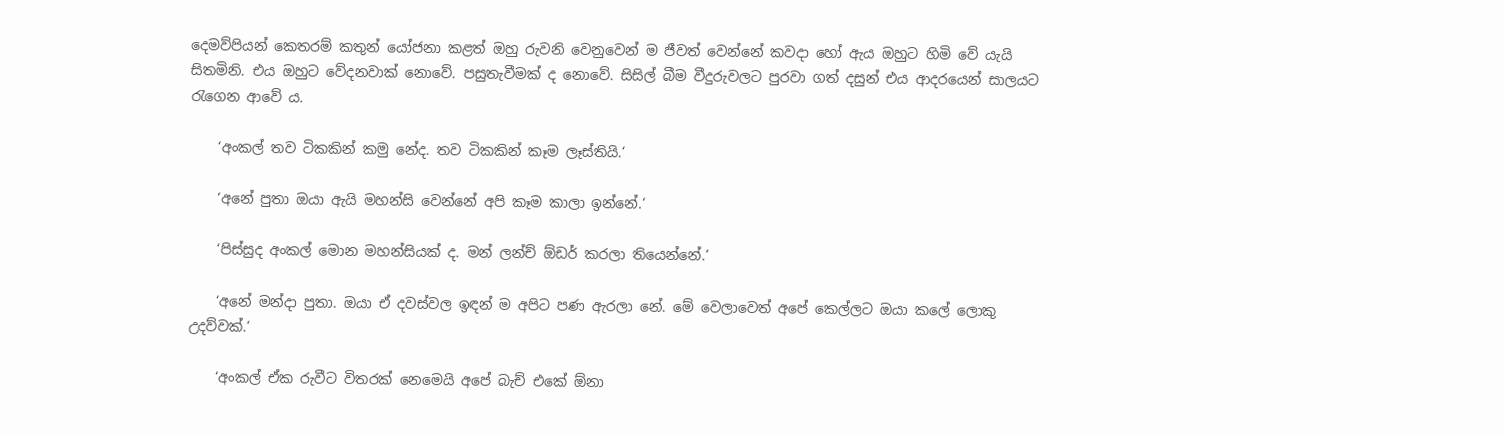දෙමව්පියන් කෙතරම් කතුන් යෝජනා කළත් ඔහු රුවනි වෙනුවෙන් ම ජීවත් වෙන්නේ කවදා හෝ ඇය ඔහුට හිමි වේ යැයි සිතමිනි. එය ඔහුට වේදනවාක් නොවේ. පසුතැවීමක් ද නොවේ. සිසිල් බීම වීදුරුවලට පුරවා ගත් දසුන් එය ආදරයෙන් සාලයට රැගෙන ආවේ ය.

    ‘අංකල් තව ටිකකින් කමු නේද. තව ටිකකින් කෑම ලෑස්තියි.‘

    ‘අනේ පුතා ඔයා ඇයි මහන්සි වෙන්නේ අපි කෑම කාලා ඉන්නේ.‘

    ‘පිස්සුද අංකල් මොන මහන්සියක් ද. මන් ලන්ච් ඕඩර් කරලා තියෙන්නේ.‘

    ‘අනේ මන්දා පුතා. ඔයා ඒ දවස්වල ඉඳන් ම අපිට පණ ඇරලා නේ. මේ වෙලාවෙත් අපේ කෙල්ලට ඔයා කලේ ලොකු උදව්වක්.‘

    ‘අංකල් ඒක රුවීට විතරක් නෙමෙයි අපේ බැච් එකේ ඕනා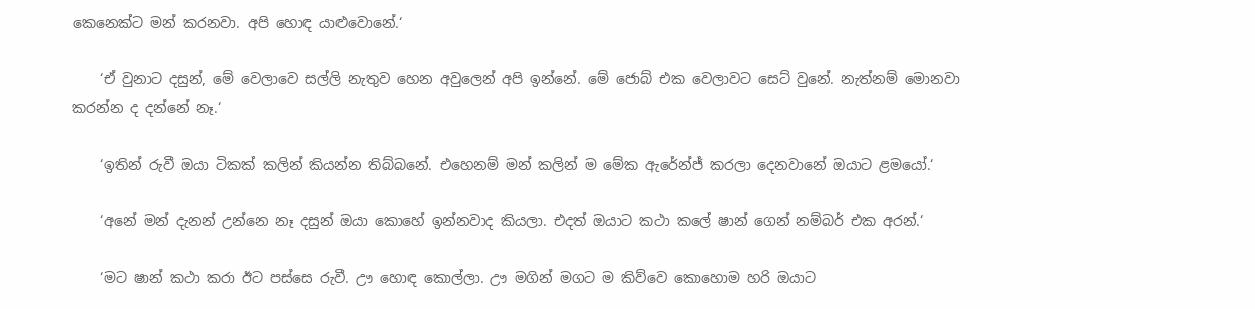කෙනෙක්ට මන් කරනවා. අපි හොඳ යාළුවොනේ.‘

    ‘ඒ වුනාට දසුන්, මේ වෙලාවෙ සල්ලි නැතුව හෙන අවුලෙන් අපි ඉන්නේ. මේ ජොබ් එක වෙලාවට සෙට් වුනේ. නැත්නම් මොනවා කරන්න ද දන්නේ නෑ.‘

    ‘ඉතින් රුවී ඔයා ටිකක් කලින් කියන්න තිබ්බනේ. එහෙනම් මන් කලින් ම මේක ඇරේන්ජ් කරලා දෙනවානේ ඔයාට ළමයෝ.‘

    ‘අනේ මන් දැනන් උන්නෙ නෑ දසුන් ඔයා කොහේ ඉන්නවාද කියලා. එදත් ඔයාට කථා කලේ ෂාන් ගෙන් නම්බර් එක අරන්.‘

    ‘මට ෂාන් කථා කරා ඊට පස්සෙ රුවී. ඌ හොඳ කොල්ලා. ඌ මගින් මගට ම කිව්වෙ කොහොම හරි ඔයාට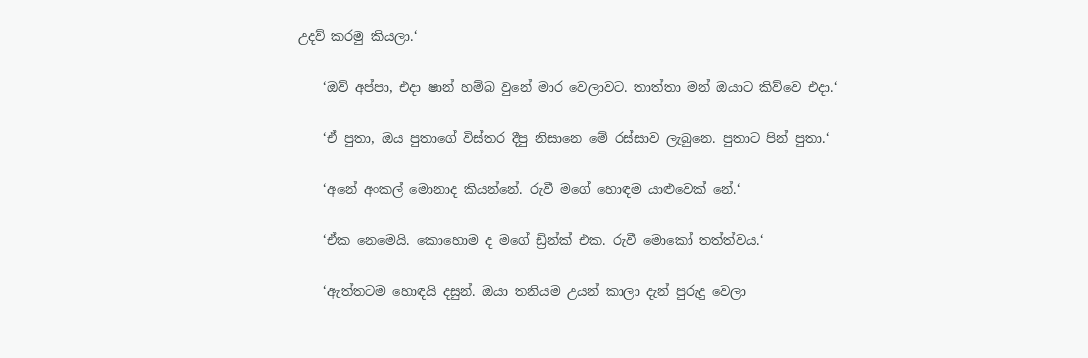උදව් කරමු කියලා.‘

    ‘ඔව් අප්පා, එදා ෂාන් හම්බ වුනේ මාර වෙලාවට. තාත්තා මන් ඔයාට කිව්වෙ එදා.‘

    ‘ඒ පුතා, ඔය පුතාගේ විස්තර දීපු නිසානෙ මේ රස්සාව ලැබුනෙ. පුතාට පින් පුතා.‘

    ‘අනේ අංකල් මොනාද කියන්නේ. රුවී මගේ හොඳම යාළුවෙක් නේ.‘

    ‘ඒක නෙමෙයි. කොහොම ද මගේ ඩ්‍රින්ක් එක. රුවී මොකෝ තත්ත්වය.‘

    ‘ඇත්තටම හොඳයි දසුන්. ඔයා තනියම උයන් කාලා දැන් පුරුදු වෙලා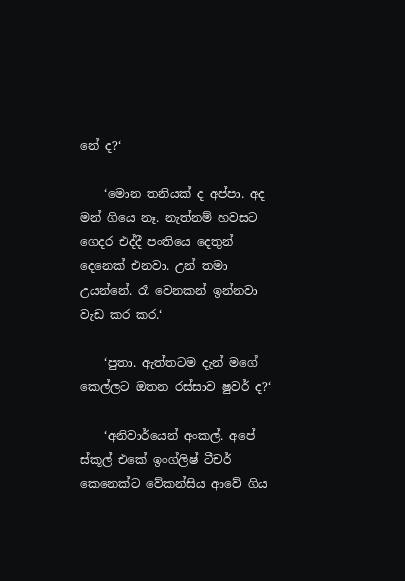නේ ද?‘

    ‘මොන තනියක් ද අප්පා. අද මන් ගියෙ නෑ. නැත්නම් හවසට ගෙදර එද්දී පංතියෙ දෙතුන් දෙනෙක් එනවා. උන් තමා උයන්නේ. රෑ වෙනකන් ඉන්නවා වැඩ කර කර.‘

    ‘පුතා. ඇත්තටම දැන් මගේ කෙල්ලට ඔතන රස්සාව ෂුවර් ද?‘

    ‘අනිවාර්යෙන් අංකල්. අපේ ස්කූල් එකේ ඉංග්ලිෂ් ටීචර් කෙනෙක්ට වේකන්සිය ආවේ ගිය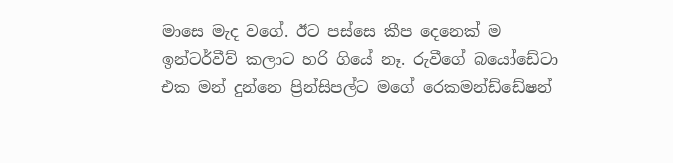මාසෙ මැද වගේ. ඊට පස්සෙ කීප දෙනෙක් ම ඉන්ටර්වීව් කලාට හරි ගියේ නෑ. රුවීගේ බයෝඩේටා එක මන් දුන්නෙ ප්‍රින්සිපල්ට මගේ රෙකමන්ඩ්ඩේෂන්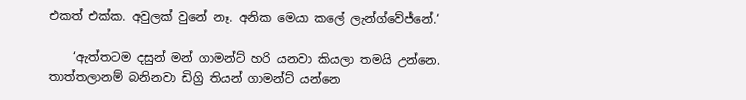එකත් එක්ක. අවුලක් වුනේ නෑ. අනික මෙයා කලේ ලැන්ග්වේජ්නේ.‘

    ‘ඇත්තටම දසුන් මන් ගාමන්ට් හරි යනවා කියලා තමයි උන්නෙ. තාත්තලානම් බනිනවා ඩිග්‍රි තියන් ගාමන්ට් යන්නෙ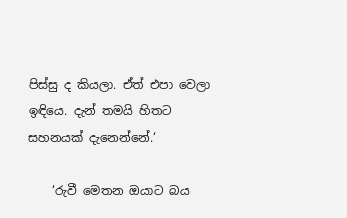පිස්සු ද කියලා. ඒත් එපා වෙලා ඉඳියෙ. දැන් තමයි හිතට සහනයක් දැනෙන්නේ.‘

    ‘රුවී මෙතන ඔයාට බය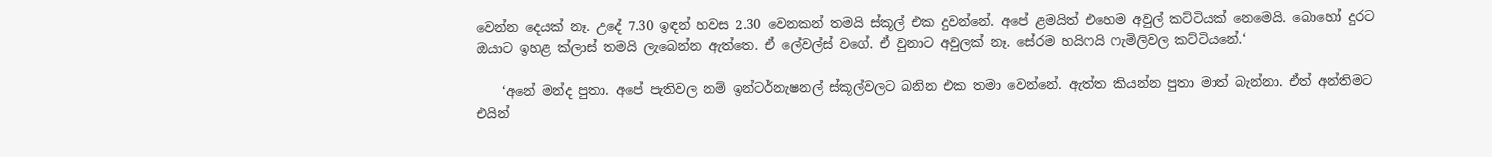වෙන්න දෙයක් නෑ. උදේ 7.30 ඉඳන් හවස 2.30 වෙනකන් තමයි ස්කූල් එක දුවන්නේ. අපේ ළමයිත් එහෙම අවුල් කට්ටියක් නෙමෙයි. බොහෝ දුරට ඔයාට ඉහළ ක්ලාස් තමයි ලැබෙන්න ඇත්තෙ. ඒ ලේවල්ස් වගේ. ඒ වුනාට අවුලක් නෑ. සේරම හයිෆයි ෆැමිලිවල කට්ටියනේ.‘

    ‘අනේ මන්ද පුතා. අපේ පැතිවල නම් ඉන්ටර්නැෂනල් ස්කූල්වලට බනින එක තමා වෙන්නේ. ඇත්ත කියන්න පුතා මාත් බැන්නා. ඒත් අන්තිමට එයින්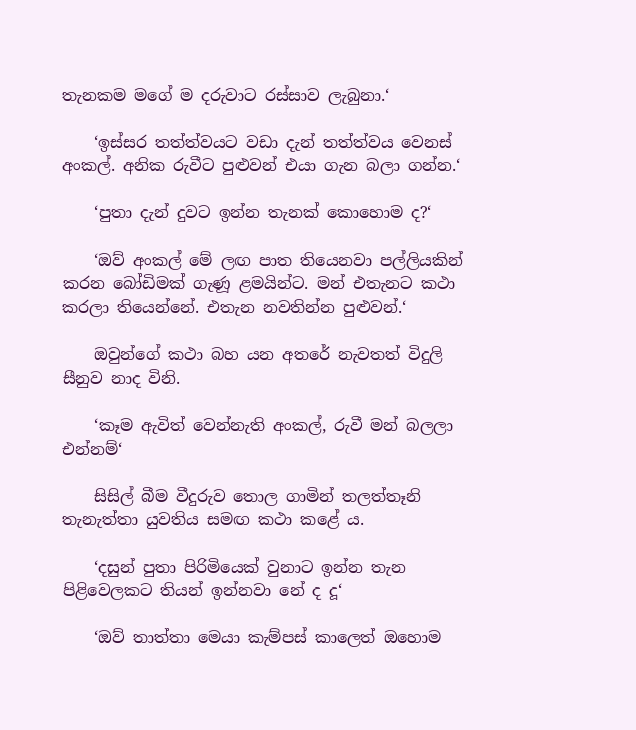තැනකම මගේ ම දරුවාට රස්සාව ලැබුනා.‘

    ‘ඉස්සර තත්ත්වයට වඩා දැන් තත්ත්වය වෙනස් අංකල්. අනික රුවීට පුළුවන් එයා ගැන බලා ගන්න.‘

    ‘පුතා දැන් දුවට ඉන්න තැනක් කොහොම ද?‘

    ‘ඔව් අංකල් මේ ලඟ පාත තියෙනවා පල්ලියකින් කරන බෝඩිමක් ගැණූ ළමයින්ට. මන් එතැනට කථා කරලා තියෙන්නේ. එතැන නවතින්න පුළුවන්.‘

    ඔවුන්ගේ කථා බහ යන අතරේ නැවතත් විදුලි සීනුව නාද විනි.

    ‘කෑම ඇවිත් වෙන්නැති අංකල්, රුවී මන් බලලා එන්නම්‘

    සිසිල් බීම වීදුරුව තොල ගාමින් තලත්තෑනි තැනැත්තා යුවතිය සමඟ කථා කළේ ය.

    ‘දසුන් පුතා පිරිමියෙක් වුනාට ඉන්න තැන පිළිවෙලකට තියන් ඉන්නවා නේ ද දූ‘

    ‘ඔව් තාත්තා මෙයා කැම්පස් කාලෙත් ඔහොම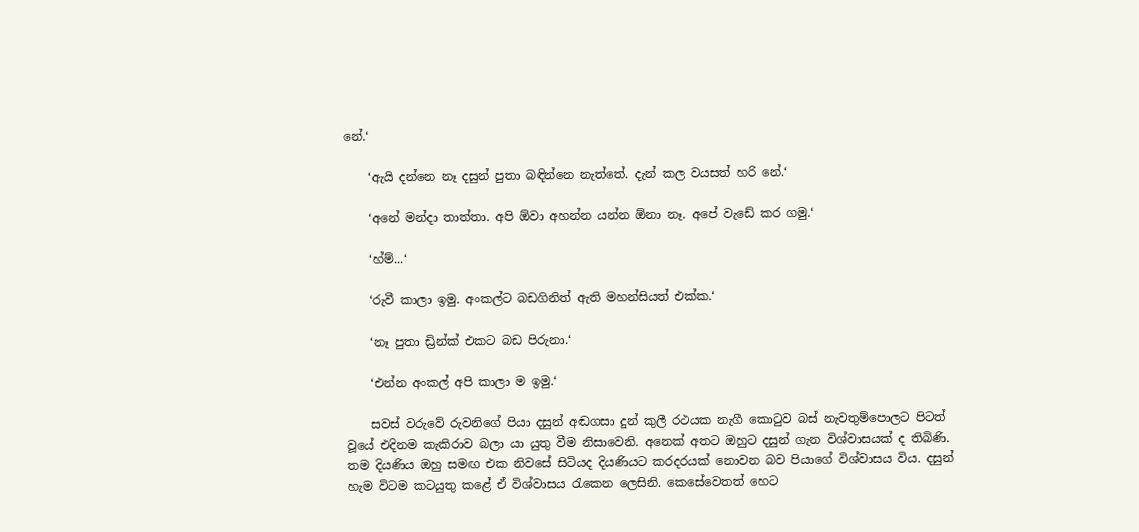නේ.‘

    ‘ඇයි දන්නෙ නෑ දසුන් පුතා බඳින්නෙ නැත්තේ. දැන් කල වයසත් හරි නේ.‘

    ‘අනේ මන්දා තාත්තා. අපි ඕවා අහන්න යන්න ඕනා නෑ. අපේ වැඩේ කර ගමු.‘

    ‘හ්ම්...‘

    ‘රුවී කාලා ඉමු. අංකල්ට බඩගිනිත් ඇති මහන්සියත් එක්ක.‘

    ‘නෑ පුතා ඩ්‍රින්ක් එකට බඩ පිරුනා.‘

    ‘එන්න අංකල් අපි කාලා ම ඉමු.‘

    සවස් වරුවේ රුවනිගේ පියා දසුන් අඬගසා දුන් කුලී රථයක නැගී කොටුව බස් නැවතුම්පොලට පිටත් වූයේ එදිනම කැකිරාව බලා යා යුතු වීම නිසාවෙනි. අනෙක් අතට ඔහුට දසුන් ගැන විශ්වාසයක් ද තිබිණි. තම දියණිය ඔහු සමඟ එක නිවසේ සිටියද දියණියට කරදරයක් නොවන බව පියාගේ විශ්වාසය විය. දසුන් හැම විටම කටයුතු කළේ ඒ විශ්වාසය රැකෙන ලෙසිනි. කෙසේවෙතත් හෙට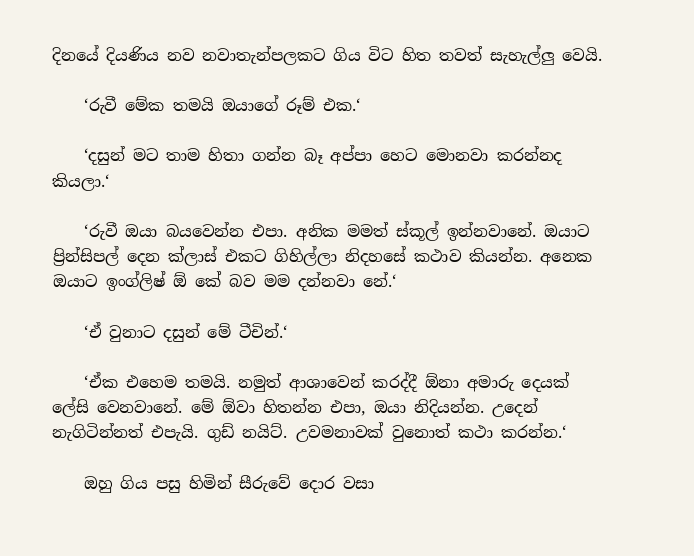දිනයේ දියණිය නව නවාතැන්පලකට ගිය විට හිත තවත් සැහැල්ලු වෙයි.

    ‘රුවී මේක තමයි ඔයාගේ රූම් එක.‘

    ‘දසුන් මට තාම හිතා ගන්න බෑ අප්පා හෙට මොනවා කරන්නද කියලා.‘

    ‘රුවී ඔයා බයවෙන්න එපා. අනික මමත් ස්කූල් ඉන්නවානේ. ඔයාට ප්‍රින්සිපල් දෙන ක්ලාස් එකට ගිහිල්ලා නිදහසේ කථාව කියන්න. අනෙක ඔයාට ඉංග්ලිෂ් ඕ කේ බව මම දන්නවා නේ.‘

    ‘ඒ වුනාට දසුන් මේ ටීචින්.‘

    ‘ඒක එහෙම තමයි. නමුත් ආශාවෙන් කරද්දී ඕනා අමාරු දෙයක් ලේසි වෙනවානේ. මේ ඕවා හිතන්න එපා, ඔයා නිදියන්න. උදෙන් නැගිටින්නත් එපැයි. ගුඩ් නයිට්. උවමනාවක් වුනොත් කථා කරන්න.‘

    ඔහු ගිය පසු හිමින් සීරුවේ දොර වසා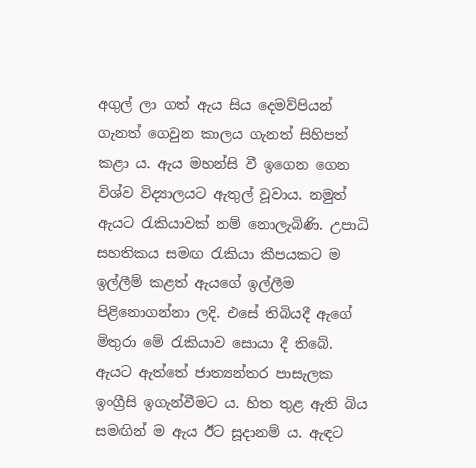අගුල් ලා ගත් ඇය සිය දෙමව්පියන් ගැනත් ගෙවුන කාලය ගැනත් සිහිපත් කළා ය. ඇය මහන්සි වී ඉගෙන ගෙන විශ්ව විද්‍යාලයට ඇතුල් වූවාය. නමුත් ඇයට රැකියාවක් නම් නොලැබිණි. උපාධි සහතිකය සමඟ රැකියා කීපයකට ම ඉල්ලීම් කළත් ඇයගේ ඉල්ලීම පිළිනොගන්නා ලදි. එසේ තිබියදී ඇගේ මිතුරා මේ රැකියාව සොයා දී තිබේ. ඇයට ඇත්තේ ජාත්‍යන්තර පාසැලක ඉංග්‍රීසි ඉගැන්වීමට ය. හිත තුළ ඇති බිය සමඟින් ම ඇය ඊට සූදානම් ය. ඇඳට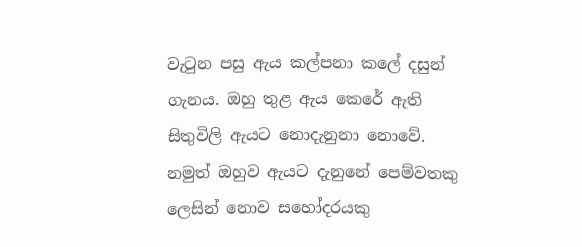වැටුන පසු ඇය කල්පනා කලේ දසුන් ගැනය. ඔහු තුළ ඇය කෙරේ ඇති සිතුවිලි ඇයට නොදැනුනා නොවේ. නමුත් ඔහුව ඇයට දැනුනේ පෙම්වතකු ලෙසින් නොව සහෝදරයකු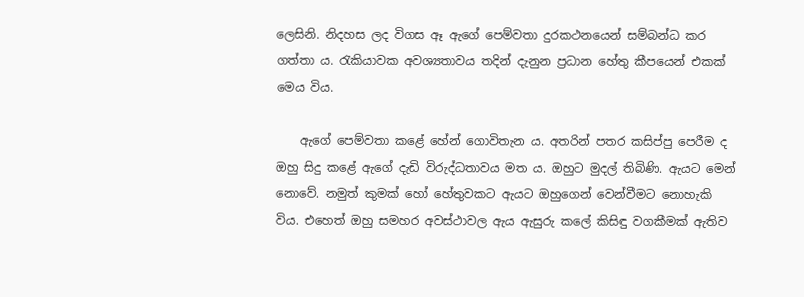ලෙසිනි. නිදහස ලද විගස ඈ ඇගේ පෙම්වතා දුරකථනයෙන් සම්බන්ධ කර ගත්තා ය. රැකියාවක අවශ්‍යතාවය තදින් දැනුන ප්‍රධාන හේතු කීපයෙන් එකක් මෙය විය.

    ඇගේ පෙම්වතා කළේ හේන් ගොවිතැන ය. අතරින් පතර කසිප්පු පෙරීම ද ඔහු සිදු කළේ ඇගේ දැඩි විරුද්ධතාවය මත ය. ඔහුට මුදල් තිබිණි. ඇයට මෙන් නොවේ. නමුත් කුමක් හෝ හේතුවකට ඇයට ඔහුගෙන් වෙන්වීමට නොහැකි විය. එහෙත් ඔහු සමහර අවස්ථාවල ඇය ඇසුරු කලේ කිසිඳු වගකීමක් ඇතිව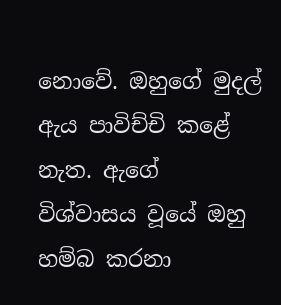නොවේ. ඔහුගේ මුදල් ඇය පාවිච්චි කළේ නැත. ඇගේ විශ්වාසය වූයේ ඔහු හම්බ කරනා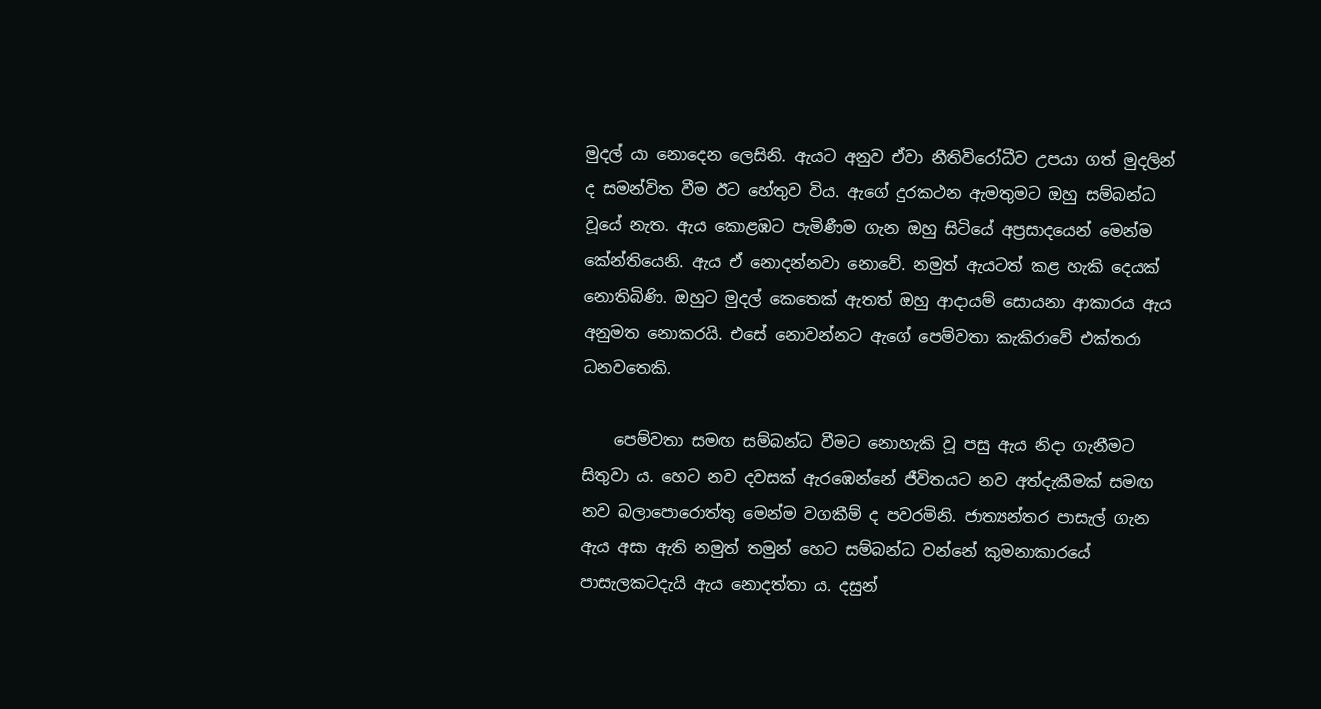මුදල් යා නොදෙන ලෙසිනි. ඇයට අනුව ඒවා නීතිවිරෝධීව උපයා ගත් මුදලින් ද සමන්විත වීම ඊට හේතුව විය. ඇගේ දුරකථන ඇමතුමට ඔහු සම්බන්ධ වූයේ නැත. ඇය කොළඹට පැමිණීම ගැන ඔහු සිටියේ අප්‍රසාදයෙන් මෙන්ම කේන්තියෙනි. ඇය ඒ නොදන්නවා නොවේ. නමුත් ඇයටත් කළ හැකි දෙයක් නොතිබිණි. ඔහුට මුදල් කෙතෙක් ඇතත් ඔහු ආදායම් සොයනා ආකාරය ඇය අනුමත නොකරයි. එසේ නොවන්නට ඇගේ පෙම්වතා කැකිරාවේ එක්තරා ධනවතෙකි.

    පෙම්වතා සමඟ සම්බන්ධ වීමට නොහැකි වූ පසු ඇය නිදා ගැනීමට සිතුවා ය. හෙට නව දවසක් ඇරඹෙන්නේ ජීවිතයට නව අත්දැකීමක් සමඟ නව බලාපොරොත්තු මෙන්ම වගකීම් ද පවරමිනි. ජාත්‍යන්තර පාසැල් ගැන ඇය අසා ඇති නමුත් තමුන් හෙට සම්බන්ධ වන්නේ කුමනාකාරයේ පාසැලකටදැයි ඇය නොදත්තා ය. දසුන්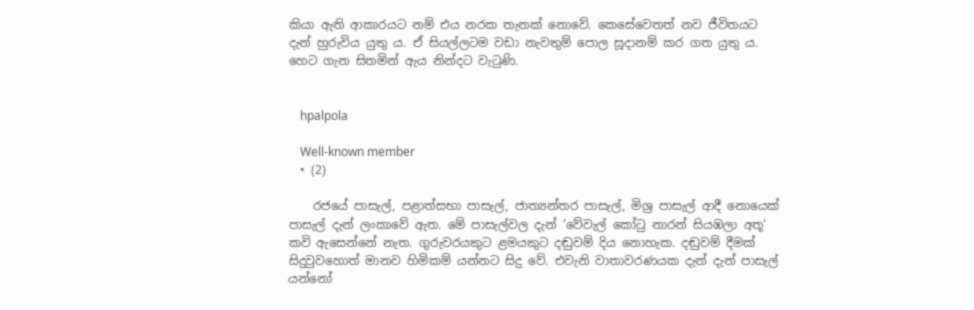කියා ඇති ආකාරයට නම් එය නරක තැනක් නොවේ. කෙසේවෙතත් නව ජීවිතයට දැන් හුරුවිය යුතු ය. ඒ සියල්ලටම වඩා නැවතුම් පොල සූදානම් කර ගත යුතු ය. හෙට ගැන සිතමින් ඇය නින්දට වැටුණි.


    hpalpola

    Well-known member
  • (2)

    රජයේ පාසැල්, පළාත්සභා පාසැල්, ජාත්‍යන්තර පාසැල්, මිශ්‍ර පාසැල් ආදී නොයෙක් පාසැල් දැන් ලංකාවේ ඇත. මේ පාසැල්වල දැන් ‘වේවැල් කෝටු නාරන් සියඹලා අතූ‘ කවි ඇසෙන්නේ නැත. ගුරුවරයකුට ළමයකුට දඬුවම් දිය නොහැක. දඬුවම් දීමක් සිදුවුවහොත් මානව හිමිකම් යන්නට සිදු වේ. එවැනි වාතාවරණයක දැන් දැන් පාසැල් යන්නෝ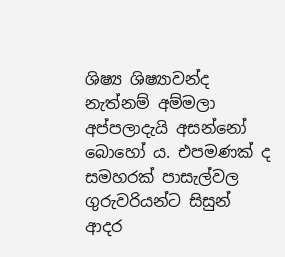ශිෂ්‍ය ශිෂ්‍යාවන්ද නැත්නම් අම්මලා අප්පලාදැයි අසන්නෝ බොහෝ ය. එපමණක් ද සමහරක් පාසැල්වල ගුරුවරියන්ට සිසුන් ආදර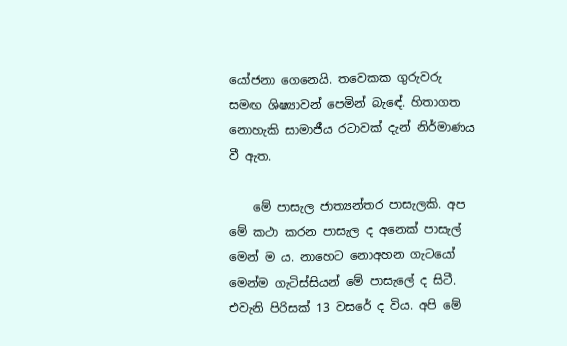යෝජනා ගෙනෙයි. තවෙකක ගුරුවරු සමඟ ශිෂ්‍යාවන් පෙමින් බැඳේ. හිතාගත නොහැකි සාමාජීය රටාවක් දැන් නිර්මාණය වී ඇත.

    මේ පාසැල ජාත්‍යන්තර පාසැලකි. අප මේ කථා කරන පාසැල ද අනෙක් පාසැල් මෙන් ම ය. නාහෙට නොඅහන ගැටයෝ මෙන්ම ගැටිස්සියන් මේ පාසැලේ ද සිටී. එවැනි පිරිසක් 13 වසරේ ද විය. අපි මේ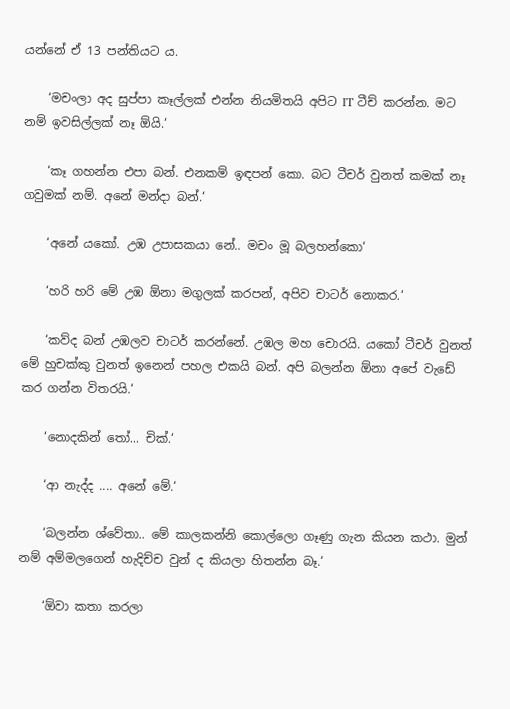යන්නේ ඒ 13 පන්තියට ය.

    ‘මචංලා අද සුප්පා කෑල්ලක් එන්න නියමිතයි අපිට IT ටීච් කරන්න. මට නම් ඉවසිල්ලක් නෑ ඕයි.‘

    ‘කෑ ගහන්න එපා බන්. එනකම් ඉඳපන් කො. බට ටීචර් වුනත් කමක් නෑ ගවුමක් නම්. අනේ මන්දා බන්.‘

    ‘අනේ යකෝ. උඹ උපාසකයා නේ.. මචං මූ බලහන්කො‘

    ‘හරි හරි මේ උඹ ඕනා මගුලක් කරපන්, අපිව චාටර් නොකර.‘

    ‘කව්ද බන් උඹලව චාටර් කරන්නේ. උඹල මහ චොරයි. යකෝ ටීචර් වුනත් මේ හුචක්කු වුනත් ඉනෙන් පහල එකයි බන්. අපි බලන්න ඕනා අපේ වැඩේ කර ගන්න විතරයි.‘

    ‘නොදකින් තෝ... චික්.‘

    ‘ආ නැද්ද .... අනේ මේ.‘

    ‘බලන්න ශ්වේතා.. මේ කාලකන්නි කොල්ලො ගෑණු ගැන කියන කථා. මුන් නම් අම්මලගෙන් හැදිච්ච වුන් ද කියලා හිතන්න බෑ.‘

    ‘ඕවා කතා කරලා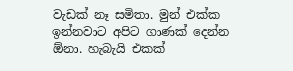වැඩක් නෑ සමිතා. මුන් එක්ක ඉන්නවාට අපිට ගාණක් දෙන්න ඕනා. හැබැයි එකක්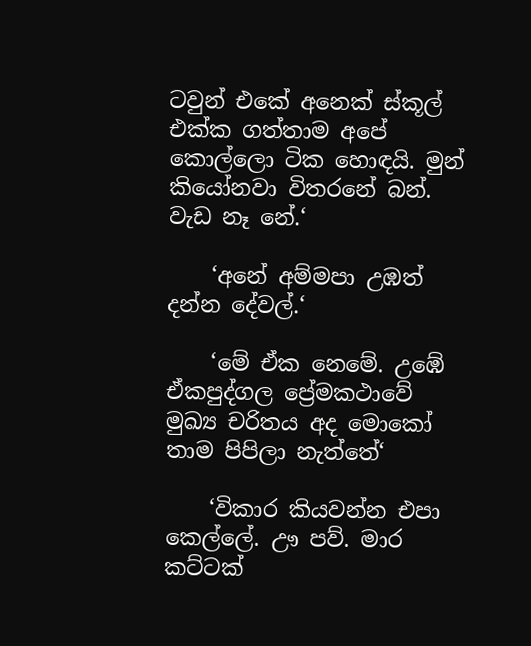ටවුන් එකේ අනෙක් ස්කූල් එක්ක ගත්තාම අපේ කොල්ලො ටික හොඳයි. මුන් කියෝනවා විතරනේ බන්. වැඩ නෑ නේ.‘

    ‘අනේ අම්මපා උඹත් දන්න දේවල්.‘

    ‘මේ ඒක නෙමේ. උඹේ ඒකපුද්ගල ප්‍රේමකථාවේ මුඛ්‍ය චරිතය අද මොකෝ තාම පිපිලා නැත්තේ‘

    ‘විකාර කියවන්න එපා කෙල්ලේ. ඌ පව්. මාර කට්ටක්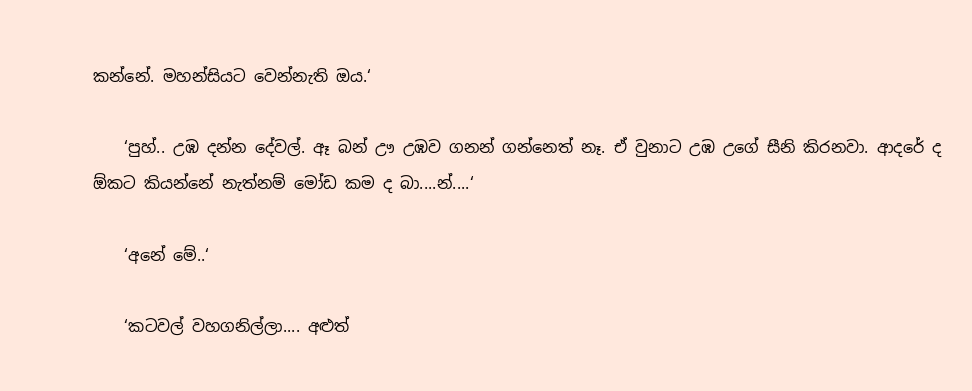කන්නේ. මහන්සියට වෙන්නැති ඔය.‘

    ‘පුහ්.. උඹ දන්න දේවල්. ඈ බන් ඌ උඹව ගනන් ගන්නෙත් නෑ. ඒ වුනාට උඹ උගේ සීනි කිරනවා. ආදරේ ද ඕකට කියන්නේ නැත්නම් මෝඩ කම ද බා....න්....‘

    ‘අනේ මේ..‘

    ‘කටවල් වහගනිල්ලා.... අළුත්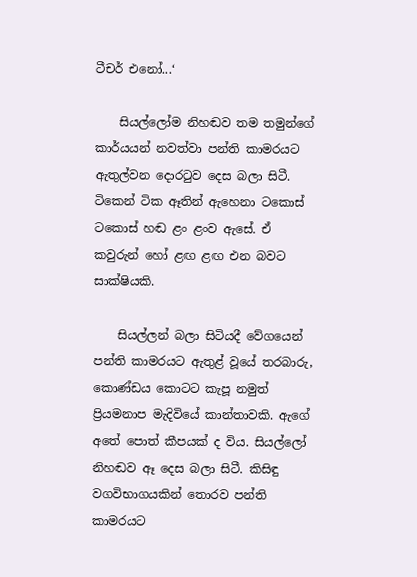ටීචර් එනෝ...‘

    සියල්ලෝම නිහඬව තම තමුන්ගේ කාර්යයන් නවත්වා පන්ති කාමරයට ඇතුල්වන දොරටුව දෙස බලා සිටී. ටිකෙන් ටික ඈතින් ඇහෙනා ටකොස් ටකොස් හඬ ළං ළංව ඇසේ. ඒ කවුරුන් හෝ ළඟ ළඟ එන බවට සාක්ෂියකි.

    සියල්ලන් බලා සිටියදී වේගයෙන් පන්ති කාමරයට ඇතුළ් වූයේ තරබාරු, කොණ්ඩය කොටට කැපූ නමුත් ප්‍රියමනාප මැදිවියේ කාන්තාවකි. ඇගේ අතේ පොත් කීපයක් ද විය. සියල්ලෝ නිහඬව ඈ දෙස බලා සිටී. කිසිඳු වගවිභාගයකින් තොරව පන්ති කාමරයට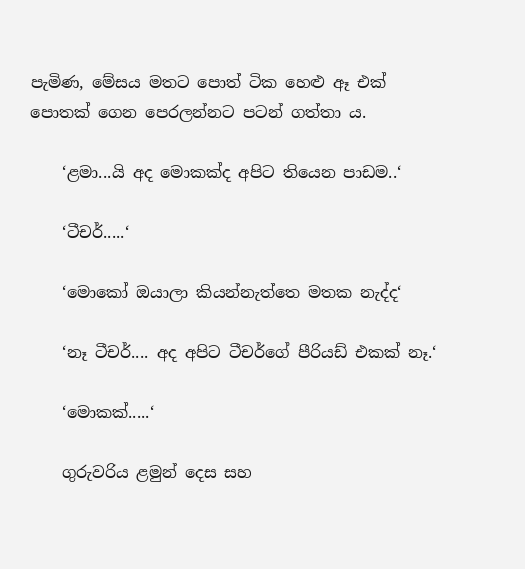පැමිණ, මේසය මතට පොත් ටික හෙළු ඈ එක් පොතක් ගෙන පෙරලන්නට පටන් ගත්තා ය.

    ‘ළමා...යි අද මොකක්ද අපිට තියෙන පාඩම..‘

    ‘ටීචර්.....‘

    ‘මොකෝ ඔයාලා කියන්නැත්තෙ මතක නැද්ද‘

    ‘නෑ ටීචර්.... අද අපිට ටීචර්ගේ පීරියඩ් එකක් නෑ.‘

    ‘මොකක්.....‘

    ගුරුවරිය ළමුන් දෙස සහ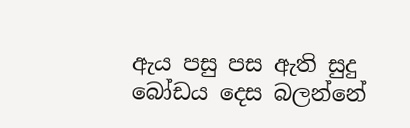ඇය පසු පස ඇති සුදු බෝඩය දෙස බලන්නේ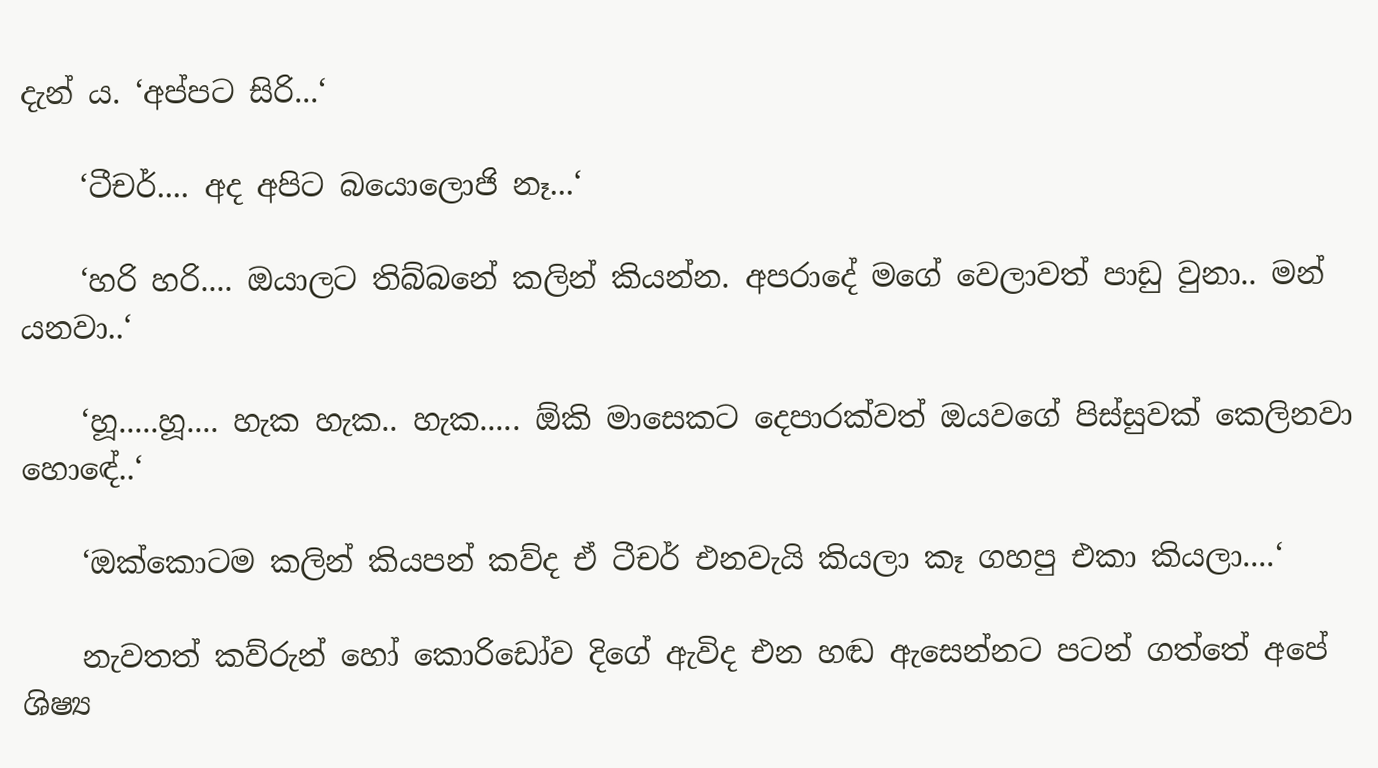දැන් ය. ‘අප්පට සිරි...‘

    ‘ටීචර්.... අද අපිට බයොලොජි නෑ...‘

    ‘හරි හරි.... ඔයාලට තිබ්බනේ කලින් කියන්න. අපරාදේ මගේ වෙලාවත් පාඩු වුනා.. මන් යනවා..‘

    ‘හූ.....හූ.... හැක හැක.. හැක..... ඕකි මාසෙකට දෙපාරක්වත් ඔයවගේ පිස්සුවක් කෙලිනවා හොඳේ..‘

    ‘ඔක්කොටම කලින් කියපන් කව්ද ඒ ටීචර් එනවැයි කියලා කෑ ගහපු එකා කියලා....‘

    නැවතත් කව්රුන් හෝ කොරිඩෝව දිගේ ඇවිද එන හඬ ඇසෙන්නට පටන් ගත්තේ අපේ ශිෂ්‍ය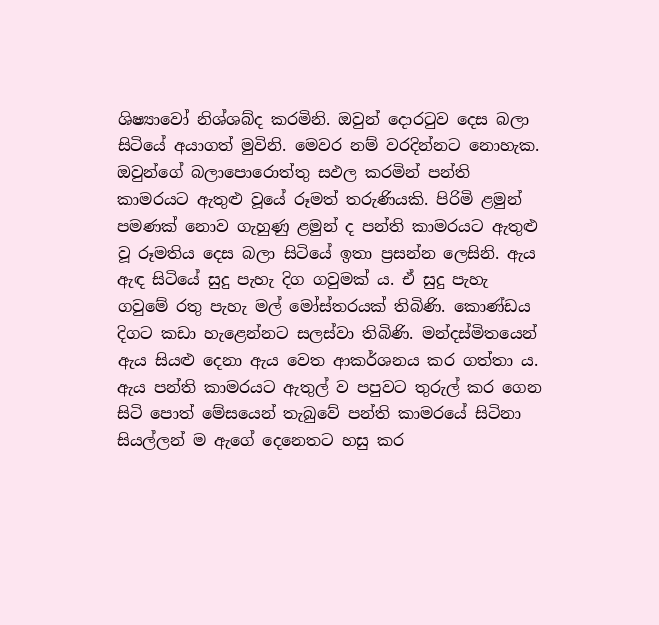ශිෂ්‍යාවෝ නිශ්ශබ්ද කරමිනි. ඔවුන් දොරටුව දෙස බලා සිටියේ අයාගත් මුවිනි. මෙවර නම් වරදින්නට නොහැක. ඔවුන්ගේ බලාපොරොත්තු සඵල කරමින් පන්ති කාමරයට ඇතුළු වූයේ රූමත් තරුණියකි. පිරිමි ළමුන් පමණක් නොව ගැහුණු ළමුන් ද පන්ති කාමරයට ඇතුළු වූ රූමතිය දෙස බලා සිටියේ ඉතා ප්‍රසන්න ලෙසිනි. ඇය ඇඳ සිටියේ සුදු පැහැ දිග ගවුමක් ය. ඒ සුදු පැහැ ගවුමේ රතු පැහැ මල් මෝස්තරයක් තිබිණි. කොණ්ඩය දිගට කඩා හැළෙන්නට සලස්වා තිබිණි. මන්දස්මිතයෙන් ඇය සියළු දෙනා ඇය වෙත ආකර්ශනය කර ගත්තා ය. ඇය පන්ති කාමරයට ඇතුල් ව පපුවට තුරුල් කර ගෙන සිටි පොත් මේසයෙන් තැබුවේ පන්ති කාමරයේ සිටිනා සියල්ලන් ම ඇගේ දෙනෙතට හසු කර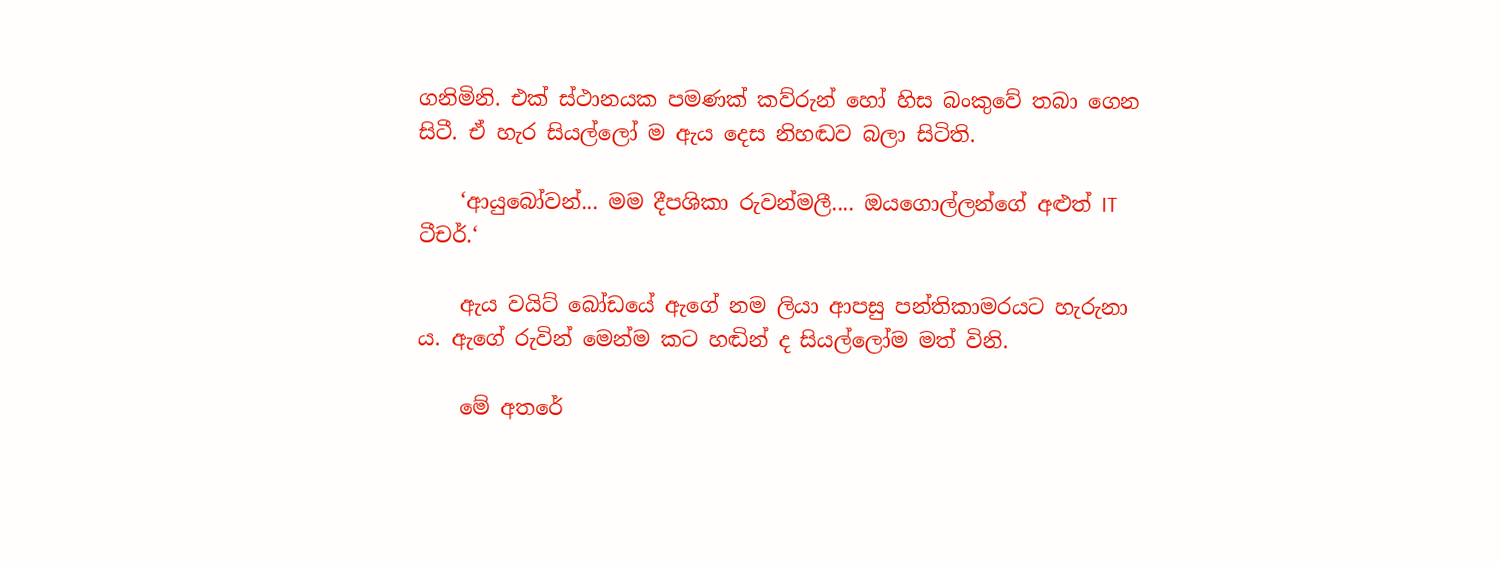ගනිමිනි. එක් ස්ථානයක පමණක් කව්රුන් හෝ හිස බංකුවේ තබා ගෙන සිටී. ඒ හැර සියල්ලෝ ම ඇය දෙස නිහඬව බලා සිටිති.

    ‘ආයුබෝවන්... මම දීපශිකා රුවන්මලී.... ඔයගොල්ලන්ගේ අළුත් IT ටීචර්.‘

    ඇය වයිට් බෝඩයේ ඇගේ නම ලියා ආපසු පන්තිකාමරයට හැරුනා ය. ඇගේ රුවින් මෙන්ම කට හඬින් ද සියල්ලෝම මත් විනි.

    මේ අතරේ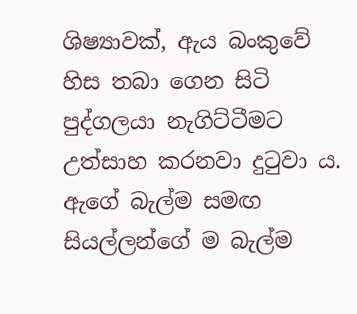ශිෂ්‍යාවක්, ඇය බංකුවේ හිස තබා ගෙන සිටි පුද්ගලයා නැගිට්ටීමට උත්සාහ කරනවා දුටුවා ය. ඇගේ බැල්ම සමඟ සියල්ලන්ගේ ම බැල්ම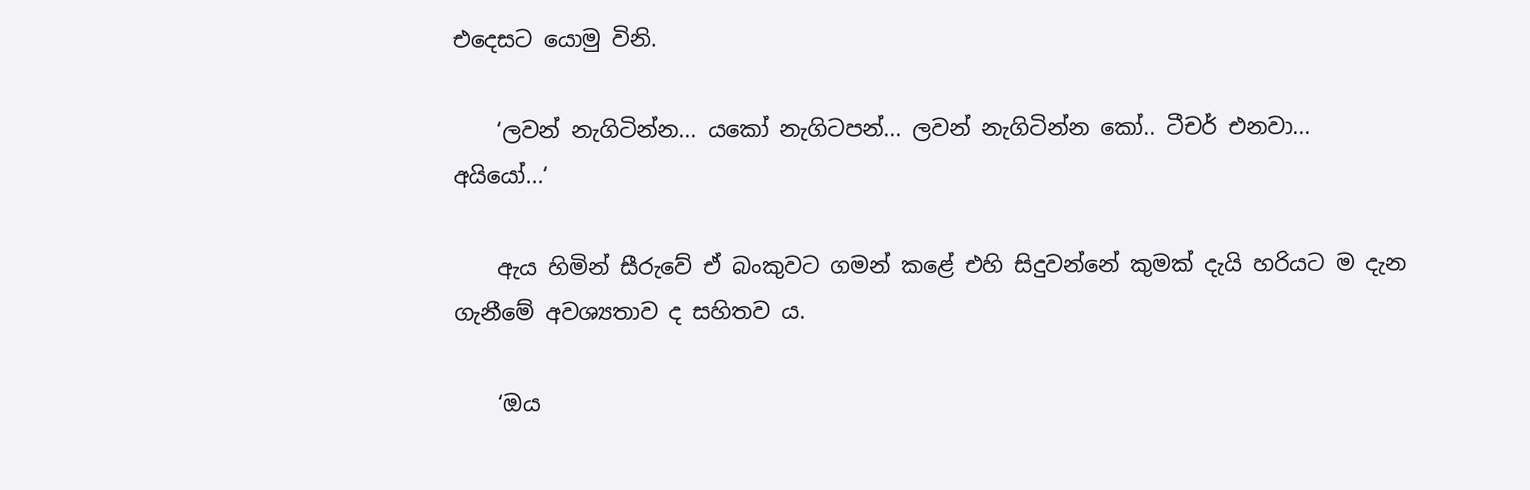එදෙසට යොමු විනි.

    ‘ලවන් නැගිටින්න... යකෝ නැගිටපන්... ලවන් නැගිටින්න කෝ.. ටීචර් එනවා... අයියෝ...‘

    ඇය හිමින් සීරුවේ ඒ බංකුවට ගමන් කළේ එහි සිදුවන්නේ කුමක් දැයි හරියට ම දැන ගැනීමේ අවශ්‍යතාව ද සහිතව ය.

    ‘ඔය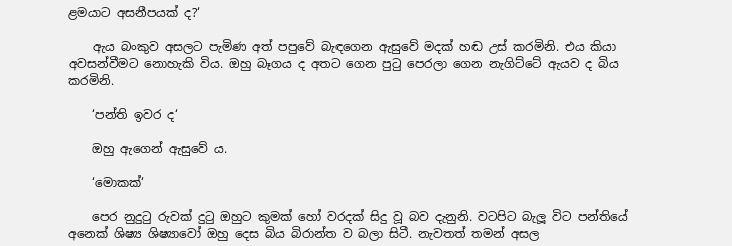ළමයාට අසනීපයක් ද?‘

    ඇය බංකුව අසලට පැමිණ අත් පපුවේ බැඳගෙන ඇසුවේ මදක් හඬ උස් කරමිනි. එය කියා අවසන්වීමට නොහැකි විය. ඔහු බෑගය ද අතට ගෙන පුටු පෙරලා ගෙන නැගිට්ටේ ඇයව ද බිය කරමිනි.

    ‘පන්ති ඉවර ද‘

    ඔහු ඇගෙන් ඇසුවේ ය.

    ‘මොකක්‘

    පෙර නුදුටු රුවක් දුටු ඔහුට කුමක් හෝ වරදක් සිදු වූ බව දැනුනි. වටපිට බැලූ විට පන්තියේ අනෙක් ශිෂ්‍ය ශිෂ්‍යාවෝ ඔහු දෙස බිය බිරාන්ත ව බලා සිටී. නැවතත් තමන් අසල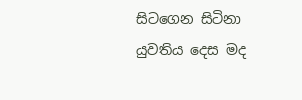සිටගෙන සිටිනා යුවතිය දෙස මද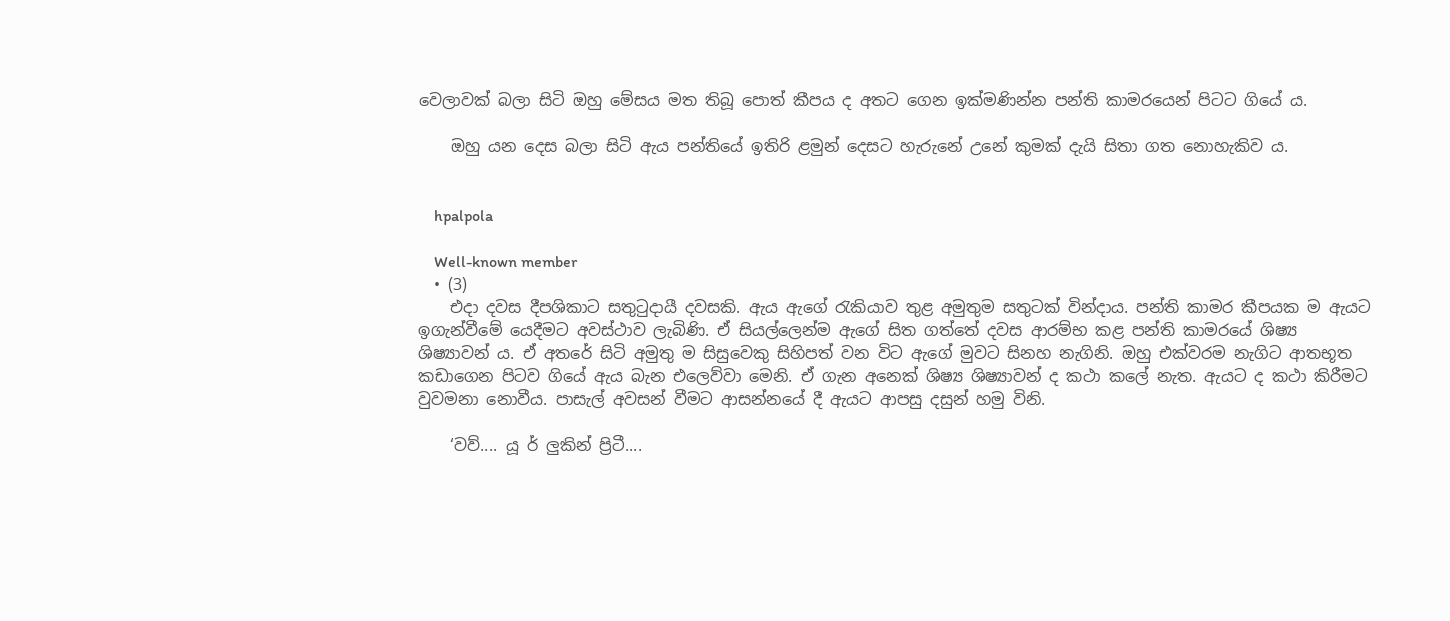වෙලාවක් බලා සිටි ඔහු මේසය මත තිබූ පොත් කීපය ද අතට ගෙන ඉක්මණින්න පන්ති කාමරයෙන් පිටට ගියේ ය.

    ඔහු යන දෙස බලා සිටි ඇය පන්තියේ ඉතිරි ළමුන් දෙසට හැරුනේ උනේ කුමක් දැයි සිතා ගත නොහැකිව ය.


    hpalpola

    Well-known member
  • (3)
    එදා දවස දීපශිකාට සතුටුදායී දවසකි. ඇය ඇගේ රැකියාව තුළ අමුතුම සතුටක් වින්දාය. පන්ති කාමර කීපයක ම ඇයට ඉගැන්වීමේ යෙදීමට අවස්ථාව ලැබිණි. ඒ සියල්ලෙන්ම ඇගේ සිත ගත්තේ දවස ආරම්භ කළ පන්ති කාමරයේ ශිෂ්‍ය ශිෂ්‍යාවන් ය. ඒ අතරේ සිටි අමුතු ම සිසුවෙකු සිහිපත් වන විට ඇගේ මුවට සිනහ නැගිනි. ඔහු එක්වරම නැගිට ආතභූත කඩාගෙන පිටව ගියේ ඇය බැන එලෙව්වා මෙනි. ඒ ගැන අනෙක් ශිෂ්‍ය ශිෂ්‍යාවන් ද කථා කලේ නැත. ඇයට ද කථා කිරීමට වුවමනා නොවීය. පාසැල් අවසන් වීමට ආසන්නයේ දී ඇයට ආපසු දසුන් හමු විනි.

    ‘වව්.... යූ ර් ලුකින් ප්‍රිටී....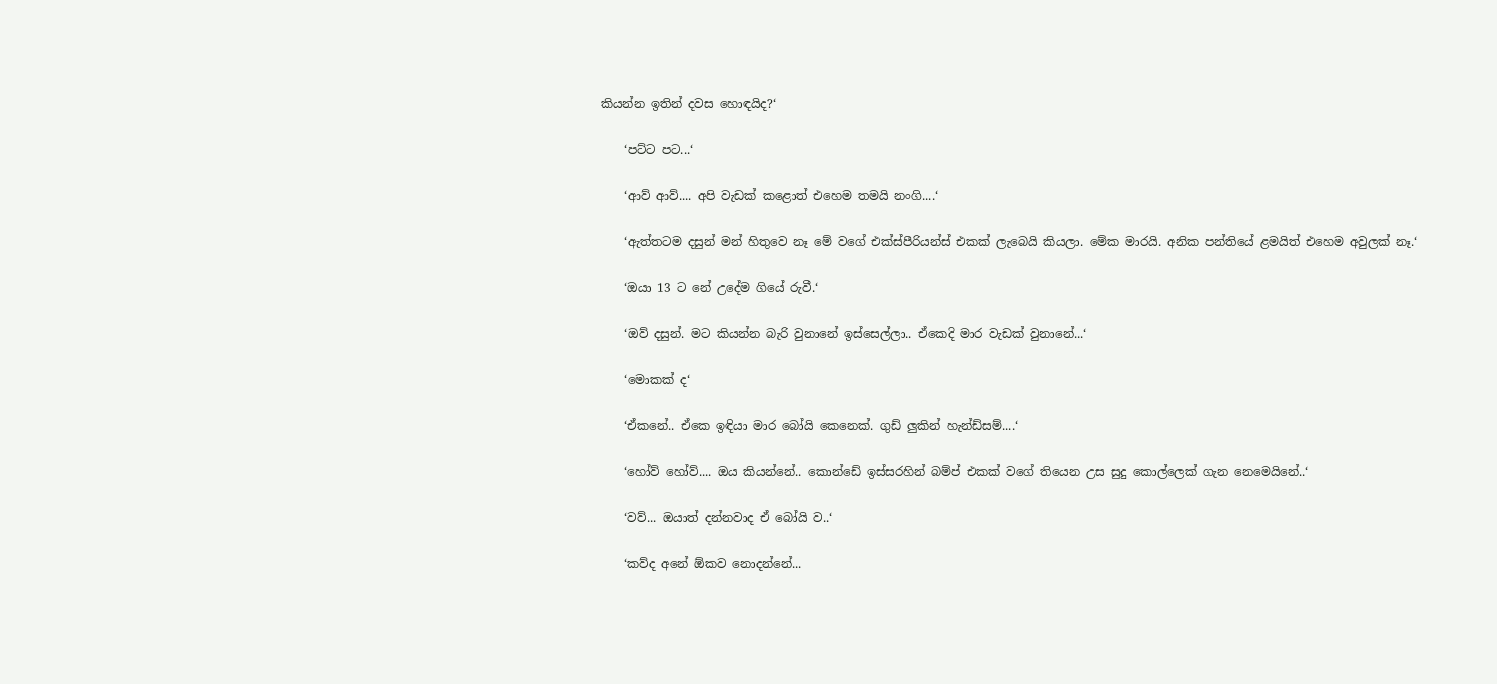කියන්න ඉතින් දවස හොඳයිද?‘

    ‘පට්ට පට...‘

    ‘ආව් ආව්.... අපි වැඩක් කළොත් එහෙම තමයි නංගි....‘

    ‘ඇත්තටම දසුන් මන් හිතුවෙ නෑ මේ වගේ එක්ස්පීරියන්ස් එකක් ලැබෙයි කියලා. මේක මාරයි. අනික පන්තියේ ළමයිත් එහෙම අවුලක් නෑ.‘

    ‘ඔයා 13 ට නේ උදේම ගියේ රුවී.‘

    ‘ඔව් දසුන්. මට කියන්න බැරි වුනානේ ඉස්සෙල්ලා.. ඒකෙදි මාර වැඩක් වුනානේ...‘

    ‘මොකක් ද‘

    ‘ඒකනේ.. ඒකෙ ඉඳියා මාර බෝයි කෙනෙක්. ගුඩ් ලුකින් හැන්ඩ්සම්....‘

    ‘හෝව් හෝව්.... ඔය කියන්නේ.. කොන්ඩේ ඉස්සරහින් බම්ප් එකක් වගේ තියෙන උස සුදු කොල්ලෙක් ගැන නෙමෙයිනේ..‘

    ‘වව්... ඔයාත් දන්නවාද ඒ බෝයි ව..‘

    ‘කව්ද අනේ ඕකව නොදන්නේ...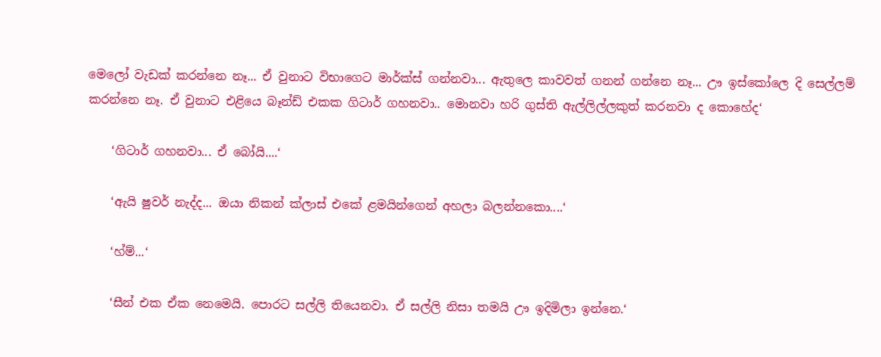මෙලෝ වැඩක් කරන්නෙ නෑ... ඒ වුනාට විභාගෙට මාර්ක්ස් ගන්නවා... ඇතුලෙ කාවවත් ගනන් ගන්නෙ නෑ... ඌ ඉස්කෝලෙ දි සෙල්ලම් කරන්නෙ නෑ. ඒ වුනාට එළියෙ බෑන්ඩ් එකක ගිටාර් ගහනවා.. මොනවා හරි ගුස්ති ඇල්ලිල්ලකුත් කරනවා ද කොහේද‘

    ‘ගිටාර් ගහනවා... ඒ බෝයි....‘

    ‘ඇයි ෂුවර් නැද්ද... ඔයා නිකන් ක්ලාස් එකේ ළමයින්ගෙන් අහලා බලන්නකො....‘

    ‘හ්ම්...‘

    ‘සීන් එක ඒක නෙමෙයි. පොරට සල්ලි තියෙනවා. ඒ සල්ලි නිසා තමයි ඌ ඉදිමිලා ඉන්නෙ.‘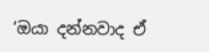‘ඔයා දන්නවාද ඒ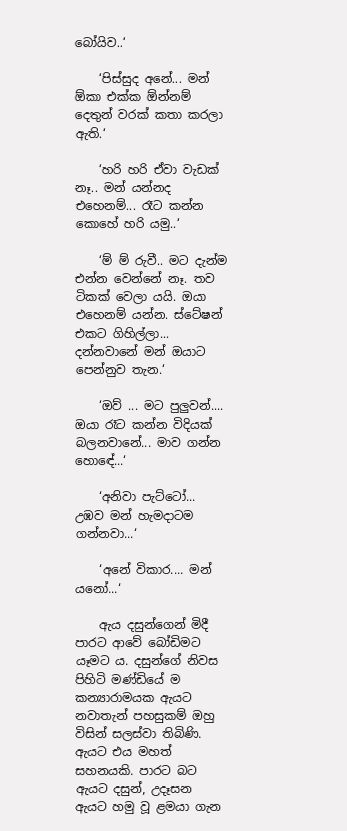බෝයිව..‘

    ‘පිස්සුද අනේ... මන් ඕකා එක්ක ඕන්නම් දෙතුන් වරක් කතා කරලා ඇති.‘

    ‘හරි හරි ඒවා වැඩක් නෑ.. මන් යන්නද එහෙනම්... රෑට කන්න කොහේ හරි යමු..‘

    ‘ම් ම් රුවී.. මට දැන්ම එන්න වෙන්නේ නෑ. තව ටිකක් වෙලා යයි. ඔයා එහෙනම් යන්න. ස්ටේෂන් එකට ගිහිල්ලා... දන්නවානේ මන් ඔයාට පෙන්නුව තැන.‘

    ‘ඔව් ... මට පුලුවන්.... ඔයා රෑට කන්න විදියක් බලනවානේ... මාව ගන්න හොඳේ...‘

    ‘අනිවා පැට්ටෝ... උඹව මන් හැමදාටම ගන්නවා...‘

    ‘අනේ විකාර.... මන් යනෝ...‘

    ඇය දසුන්ගෙන් මිදී පාරට ආවේ බෝඩිමට යෑමට ය. දසුන්ගේ නිවස පිහිටි මණ්ඩියේ ම කන්‍යාරාමයක ඇයට නවාතැන් පහසුකම් ඔහු විසින් සලස්වා තිබිණි. ඇයට එය මහත් සහනයකි. පාරට බට ඇයට දසුන්, උදෑසන ඇයට හමු වූ ළමයා ගැන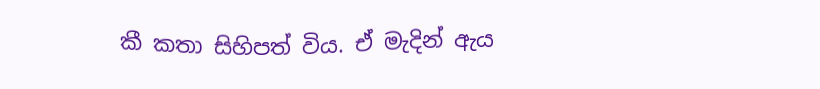කී කතා සිහිපත් විය. ඒ මැදින් ඇය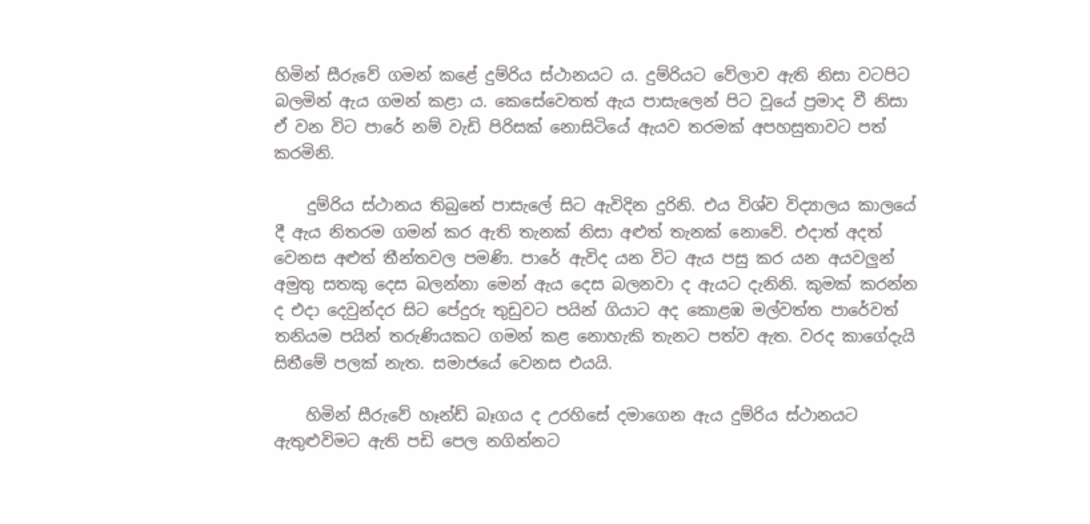හිමින් සීරුවේ ගමන් කළේ දුම්රිය ස්ථානයට ය. දුම්රියට වේලාව ඇති නිසා වටපිට බලමින් ඇය ගමන් කළා ය. කෙසේවෙතත් ඇය පාසැලෙන් පිට වූයේ ප්‍රමාද වී නිසා ඒ වන විට පාරේ නම් වැඩි පිරිසක් නොසිටියේ ඇයව තරමක් අපහසුතාවට පත් කරමිනි.

    දුම්රිය ස්ථානය තිබුනේ පාසැලේ සිට ඇවිදින දුරිනි. එය විශ්ව විද්‍යාලය කාලයේ දී ඇය නිතරම ගමන් කර ඇති තැනක් නිසා අළුත් තැනක් නොවේ. එදාත් අදත් වෙනස අළුත් තීන්තවල පමණි. පාරේ ඇවිද යන විට ඇය පසු කර යන අයවලුන් අමුතු සතකු දෙස බලන්නා මෙන් ඇය දෙස බලනවා ද ඇයට දැනිනි. කුමක් කරන්න ද එදා දෙවුන්දර සිට පේදුරු තුඩුවට පයින් ගියාට අද කොළඹ මල්වත්ත පාරේවත් තනියම පයින් තරුණියකට ගමන් කළ නොහැකි තැනට පත්ව ඇත. වරද කාගේදැයි සිතීමේ පලක් නැත. සමාජයේ වෙනස එයයි.

    හිමින් සීරුවේ හෑන්ඩ් බෑගය ද උරහිසේ දමාගෙන ඇය දුම්රිය ස්ථානයට ඇතුළුවිමට ඇති පඩි පෙල නගින්නට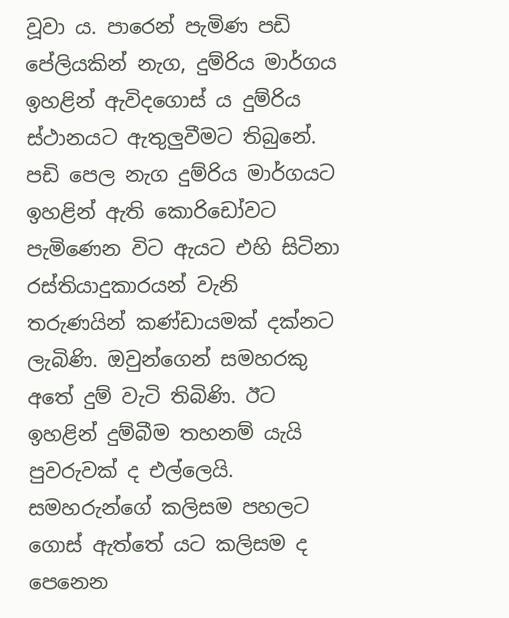වූවා ය. පාරෙන් පැමිණ පඩි පේලියකින් නැග, දුම්රිය මාර්ගය ඉහළින් ඇවිදගොස් ය දුම්රිය ස්ථානයට ඇතුලුවීමට තිබුනේ. පඩි පෙල නැග දුම්රිය මාර්ගයට ඉහළින් ඇති කොරිඩෝවට පැමිණෙන විට ඇයට එහි සිටිනා රස්තියාදුකාරයන් වැනි තරුණයින් කණ්ඩායමක් දක්නට ලැබිණි. ඔවුන්ගෙන් සමහරකු අතේ දුම් වැටි තිබිණි. ඊට ඉහළින් දුම්බීම තහනම් යැයි පුවරුවක් ද එල්ලෙයි. සමහරුන්ගේ කලිසම පහලට ගොස් ඇත්තේ යට කලිසම ද පෙනෙන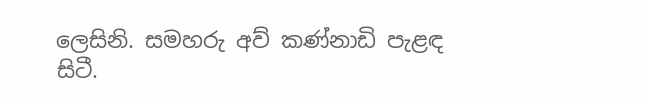ලෙසිනි. සමහරු අව් කණ්නාඩි පැළඳ සිටී.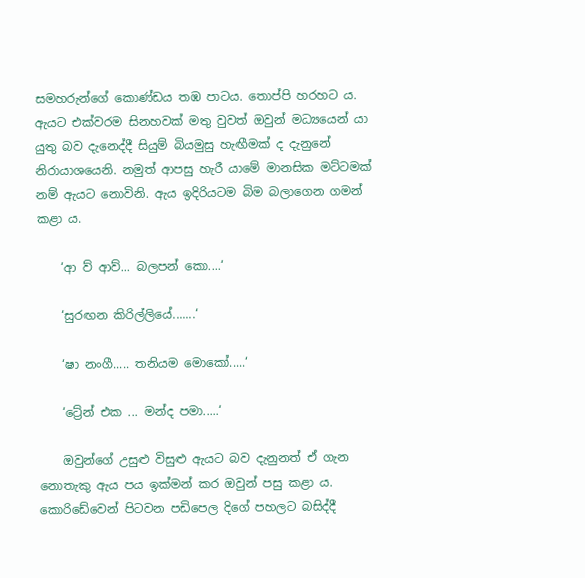සමහරුන්ගේ කොණ්ඩය තඹ පාටය. තොප්පි හරහට ය. ඇයට එක්වරම සිනහවක් මතු වුවත් ඔවුන් මධ්‍යයෙන් යා යුතු බව දැනෙද්දී සියුම් බියමුසු හැඟීමක් ද දැනුනේ නිරායාශයෙනි. නමුත් ආපසු හැරී යාමේ මානසික මට්ටමක් නම් ඇයට නොවිනි. ඇය ඉදිරියටම බිම බලාගෙන ගමන් කළා ය.

    ‘ආ ව් ආව්... බලපන් කො....‘

    ‘සුරඟන කිරිල්ලියේ.......‘

    ‘ෂා නංගී..... තනියම මොකෝ.....‘

    ‘ට්‍රේන් එක ... මන්ද පමා.....‘

    ඔවුන්ගේ උසුළු විසුළු ඇයට බව දැනුනත් ඒ ගැන නොතැකු ඇය පය ඉක්මන් කර ඔවුන් පසු කළා ය. කොරිඩේවෙන් පිටවන පඩිපෙල දිගේ පහලට බසිද්දී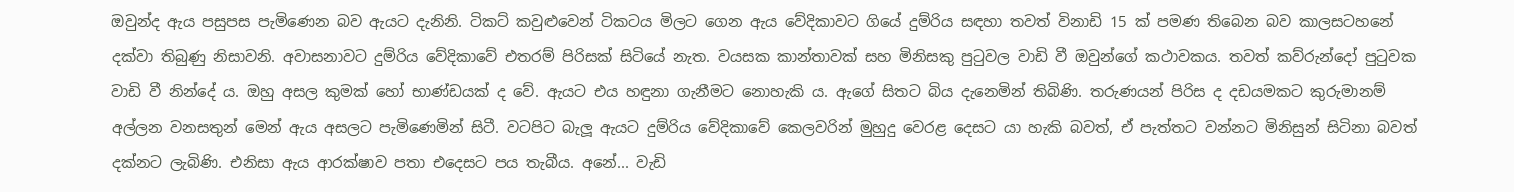ඔවුන්ද ඇය පසුපස පැමිණෙන බව ඇයට දැනිනි. ටිකට් කවුළුවෙන් ටිකටය මිලට ගෙන ඇය වේදිකාවට ගියේ දුම්රිය සඳහා තවත් විනාඩි 15 ක් පමණ තිබෙන බව කාලසටහනේ දක්වා තිබුණු නිසාවනි. අවාසනාවට දුම්රිය වේදිකාවේ එතරම් පිරිසක් සිටියේ නැත. වයසක කාන්තාවක් සහ මිනිසකු පුටුවල වාඩි වී ඔවුන්ගේ කථාවකය. තවත් කව්රුන්දෝ පුටුවක වාඩි වී නින්දේ ය. ඔහු අසල කුමක් හෝ භාණ්ඩයක් ද වේ. ඇයට එය හඳුනා ගැනීමට නොහැකි ය. ඇගේ සිතට බිය දැනෙමින් තිබිණි. තරුණයන් පිරිස ද දඩයමකට කුරුමානම් අල්ලන වනසතුන් මෙන් ඇය අසලට පැමිණෙමින් සිටී. වටපිට බැලූ ඇයට දුම්රිය වේදිකාවේ කෙලවරින් මුහුදු වෙරළ දෙසට යා හැකි බවත්, ඒ පැත්තට වන්නට මිනිසුන් සිටිනා බවත් දක්නට ලැබිණි. එනිසා ඇය ආරක්ෂාව පතා එදෙසට පය තැබීය. අනේ... වැඩි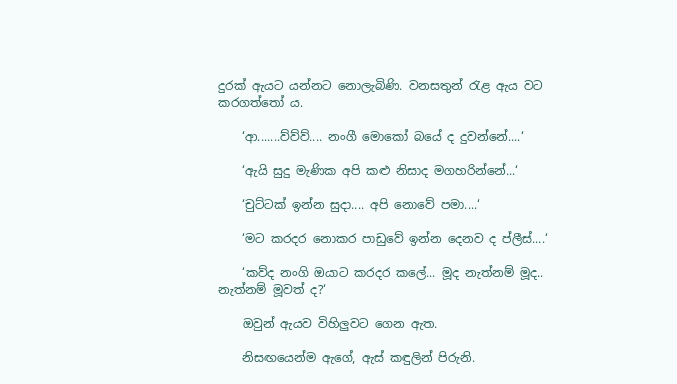දුරක් ඇයට යන්නට නොලැබිණි. වනසතුන් රැළ ඇය වට කරගත්තෝ ය.

    ‘ආ.......ව්ව්ව්.... නංගී මොකෝ බයේ ද දුවන්නේ....‘

    ‘ඇයි සුදු මැණික අපි කළු නිසාද මගහරින්නේ...‘

    ‘චුට්ටක් ඉන්න සුදා.... අපි නොවේ පමා....‘

    ‘මට කරදර නොකර පාඩුවේ ඉන්න දෙනව ද ප්ලීස්....‘

    ‘කව්ද නංගි ඔයාට කරදර කලේ... මූද නැත්නම් මූද.. නැත්නම් මූවත් ද?‘

    ඔවුන් ඇයව විහිලුවට ගෙන ඇත.

    නිසඟයෙන්ම ඇගේ, ඇස් කඳුලින් පිරුනි.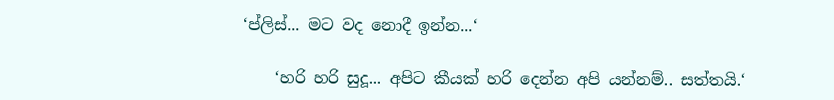‘ප්ලිස්... මට වද නොදී ඉන්න...‘

    ‘හරි හරි සුදූ... අපිට කීයක් හරි දෙන්න අපි යන්නම්.. සත්තයි.‘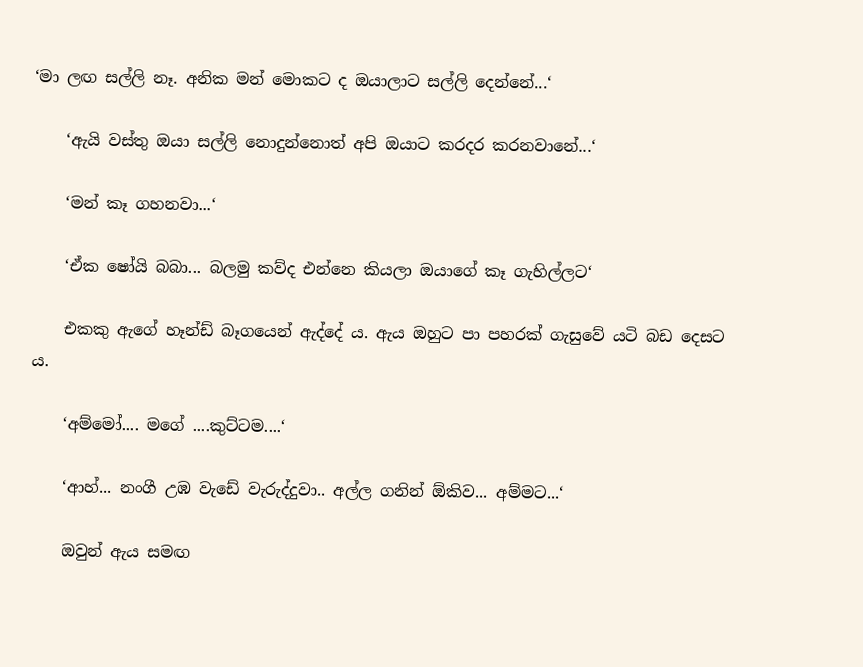‘මා ලඟ සල්ලි නෑ. අනික මන් මොකට ද ඔයාලාට සල්ලි දෙන්නේ...‘

    ‘ඇයි වස්තු ඔයා සල්ලි නොදුන්නොත් අපි ඔයාට කරදර කරනවානේ...‘

    ‘මන් කෑ ගහනවා...‘

    ‘ඒක ෂෝයි බබා... බලමු කව්ද එන්නෙ කියලා ඔයාගේ කෑ ගැහිල්ලට‘

    එකකු ඇගේ හෑන්ඩ් බෑගයෙන් ඇද්දේ ය. ඇය ඔහුට පා පහරක් ගැසුවේ යටි බඩ දෙසට ය.

    ‘අම්මෝ.... මගේ ....කුට්ටම....‘

    ‘ආහ්... නංගී උඹ වැඩේ වැරුද්දුවා.. අල්ල ගනින් ඕකිව... අම්මට...‘

    ඔවුන් ඇය සමඟ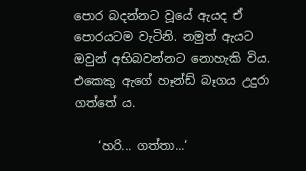පොර බදන්නට වූයේ ඇයද ඒ පොරයටම වැටිනි. නමුත් ඇයට ඔවුන් අභිබවන්නට නොහැකි විය. එකෙකු ඇගේ හෑන්ඩ් බෑගය උදුරා ගත්තේ ය.

    ‘හරි... ගත්තා...‘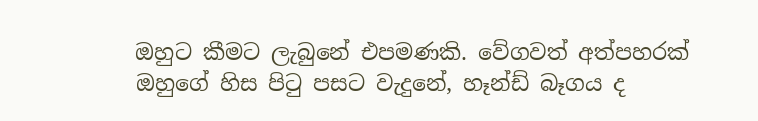ඔහුට කීමට ලැබුනේ එපමණකි. වේගවත් අත්පහරක් ඔහුගේ හිස පිටු පසට වැදුනේ, හෑන්ඩ් බෑගය ද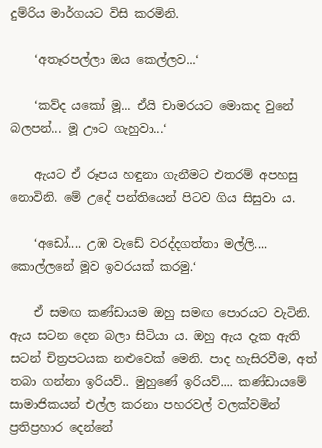දුම්රිය මාර්ගයට විසි කරමිනි.

    ‘අතෑරපල්ලා ඔය කෙල්ලව...‘

    ‘කව්ද යකෝ මූ... ඒයි චාමරයට මොකද වුනේ බලපන්... මූ ඌට ගැහුවා...‘

    ඇයට ඒ රූපය හඳුනා ගැනීමට එතරම් අපහසු නොවිනි. මේ උදේ පන්තියෙන් පිටව ගිය සිසුවා ය.

    ‘අඩෝ.... උඹ වැඩේ වරද්දගත්තා මල්ලි.... කොල්ලනේ මූව ඉවරයක් කරමු.‘

    ඒ සමඟ කණ්ඩායම ඔහු සමඟ පොරයට වැටිනි. ඇය සටන දෙන බලා සිටියා ය. ඔහු ඇය දැක ඇති සටන් චිත්‍රපටයක නළුවෙක් මෙනි. පාද හැසිරවීම, අත් තබා ගන්නා ඉරියව්.. මුහුණේ ඉරියව්.... කණ්ඩායමේ සාමාජිකයන් එල්ල කරනා පහරවල් වලක්වමින් ප්‍රතිප්‍රහාර දෙන්නේ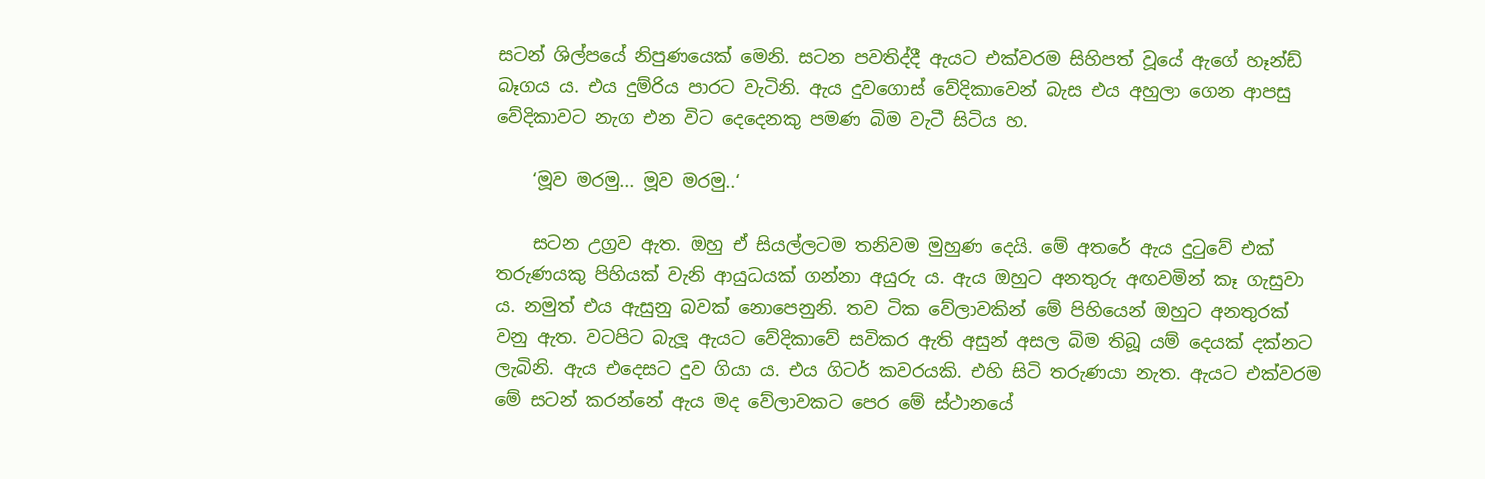සටන් ශිල්පයේ නිපුණයෙක් මෙනි. සටන පවතිද්දී ඇයට එක්වරම සිහිපත් වූයේ ඇගේ හෑන්ඩ් බෑගය ය. එය දුම්රිය පාරට වැටිනි. ඇය දුවගොස් වේදිකාවෙන් බැස එය අහුලා ගෙන ආපසු වේදිකාවට නැග එන විට දෙදෙනකු පමණ බිම වැටී සිටිය හ.

    ‘මූව මරමු... මූව මරමු..‘

    සටන උග්‍රව ඇත. ඔහු ඒ සියල්ලටම තනිවම මුහුණ දෙයි. මේ අතරේ ඇය දුටුවේ එක් තරුණයකු පිහියක් වැනි ආයුධයක් ගන්නා අයුරු ය. ඇය ඔහුට අනතුරු අඟවමින් කෑ ගැසුවා ය. නමුත් එය ඇසුනු බවක් නොපෙනුනි. තව ටික වේලාවකින් මේ පිහියෙන් ඔහුට අනතුරක් වනු ඇත. වටපිට බැලූ ඇයට වේදිකාවේ සවිකර ඇති අසුන් අසල බිම තිබූ යම් දෙයක් දක්නට ලැබිනි. ඇය එදෙසට දුව ගියා ය. එය ගිටර් කවරයකි. එහි සිටි තරුණයා නැත. ඇයට එක්වරම මේ සටන් කරන්නේ ඇය මද වේලාවකට පෙර මේ ස්ථානයේ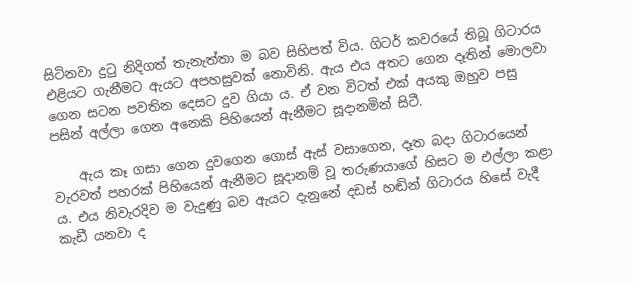සිටිනවා දුටු නිදිගත් තැනැත්තා ම බව සිහිපත් විය. ගිටර් කවරයේ තිබූ ගිටාරය එළියට ගැනීමට ඇයට අපහසුවක් නොවිනි. ඇය එය අතට ගෙන දෑතින් මොලවා ගෙන සටන පවතින දෙසට දුව ගියා ය. ඒ වන විටත් එක් අයකු ඔහුව පසු පසින් අල්ලා ගෙන අනෙකි පිහියෙන් ඇනීමට සූදානමින් සිටී.

    ඇය කෑ ගසා ගෙන දුවගෙන ගොස් ඇස් වසාගෙන, දෑත බදා ගිටාරයෙන් වැරවත් පහරක් පිහියෙන් ඇනීමට සූදානම් වූ තරුණයාගේ හිසට ම එල්ලා කළා ය. එය නිවැරදිව ම වැදුණු බව ඇයට දැනුනේ දඩස් හඬින් ගිටාරය හිසේ වැදී කැඩී යනවා ද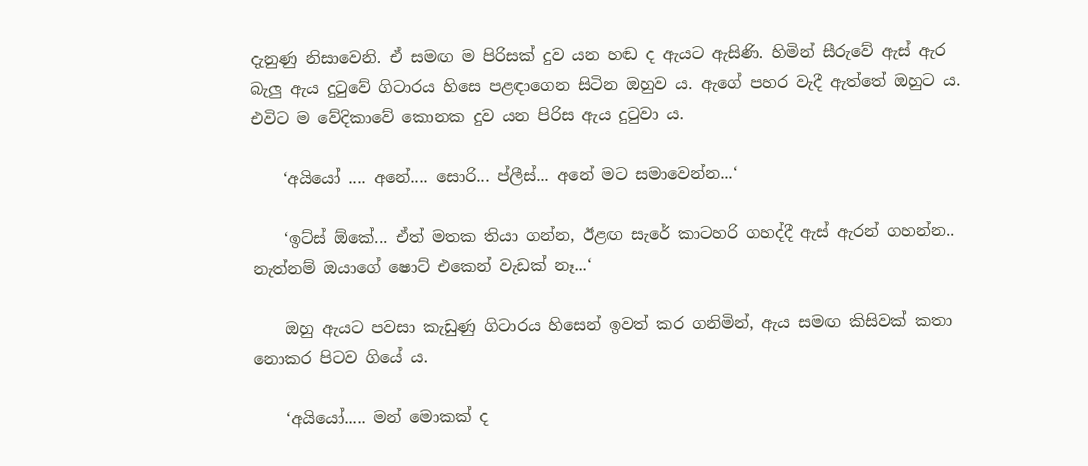දැනුණු නිසාවෙනි. ඒ සමඟ ම පිරිසක් දුව යන හඬ ද ඇයට ඇසිණි. හිමින් සීරුවේ ඇස් ඇර බැලු ඇය දුටුවේ ගිටාරය හිසෙ පළඳාගෙන සිටින ඔහුව ය. ඇගේ පහර වැදී ඇත්තේ ඔහුට ය. එවිට ම වේදිකාවේ කොනක දුව යන පිරිස ඇය දුටුවා ය.

    ‘අයියෝ .... අනේ.... සොරි... ප්ලීස්... අනේ මට සමාවෙන්න...‘

    ‘ඉට්ස් ඕකේ... ඒත් මතක තියා ගන්න, ඊළඟ සැරේ කාටහරි ගහද්දී ඇස් ඇරන් ගහන්න.. නැත්නම් ඔයාගේ ෂොට් එකෙන් වැඩක් නෑ...‘

    ඔහු ඇයට පවසා කැඩුණු ගිටාරය හිසෙන් ඉවත් කර ගනිමින්, ඇය සමඟ කිසිවක් කතා නොකර පිටව ගියේ ය.

    ‘අයියෝ..... මන් මොකක් ද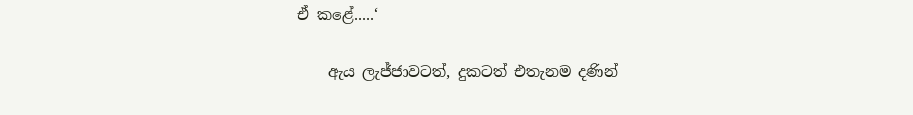ඒ කළේ.....‘

    ඇය ලැජ්ජාවටත්, දුකටත් එතැනම දණින්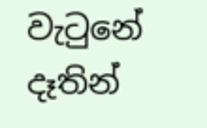වැටුනේ දෑතින්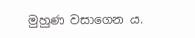මුහුණ වසාගෙන ය.